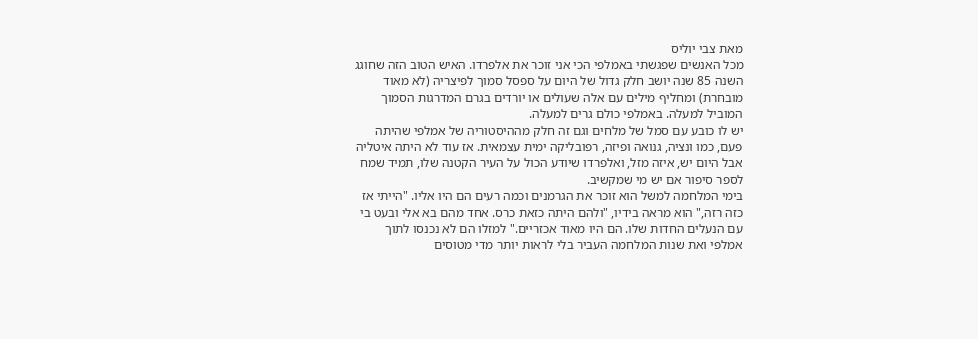מאת צבי יוליס
מכל האנשים שפגשתי באמלפי הכי אני זוכר את אלפרדו. האיש הטוב הזה שחוגג השנה 85 שנה יושב חלק גדול של היום על ספסל סמוך לפיצריה (לא מאוד מובחרת) ומחליף מילים עם אלה שעולים או יורדים בגרם המדרגות הסמוך המוביל למעלה. באמלפי כולם גרים למעלה.
יש לו כובע עם סמל של מלחים וגם זה חלק מההיסטוריה של אמלפי שהיתה פעם, כמו ונציה, גנואה ופיזה, רפובליקה ימית עצמאית. אז עוד לא היתה איטליה אבל היום יש, איזה מזל, ואלפרדו שיודע הכול על העיר הקטנה שלו, תמיד שמח לספר סיפור אם יש מי שמקשיב.
בימי המלחמה למשל הוא זוכר את הגרמנים וכמה רעים הם היו אליו. "הייתי אז כזה רזה," הוא מראה בידיו, "ולהם היתה כזאת כרס. אחד מהם בא אלי ובעט בי עם הנעלים החדות שלו. הם היו מאוד אכזריים." למזלו הם לא נכנסו לתוך אמלפי ואת שנות המלחמה העביר בלי לראות יותר מדי מטוסים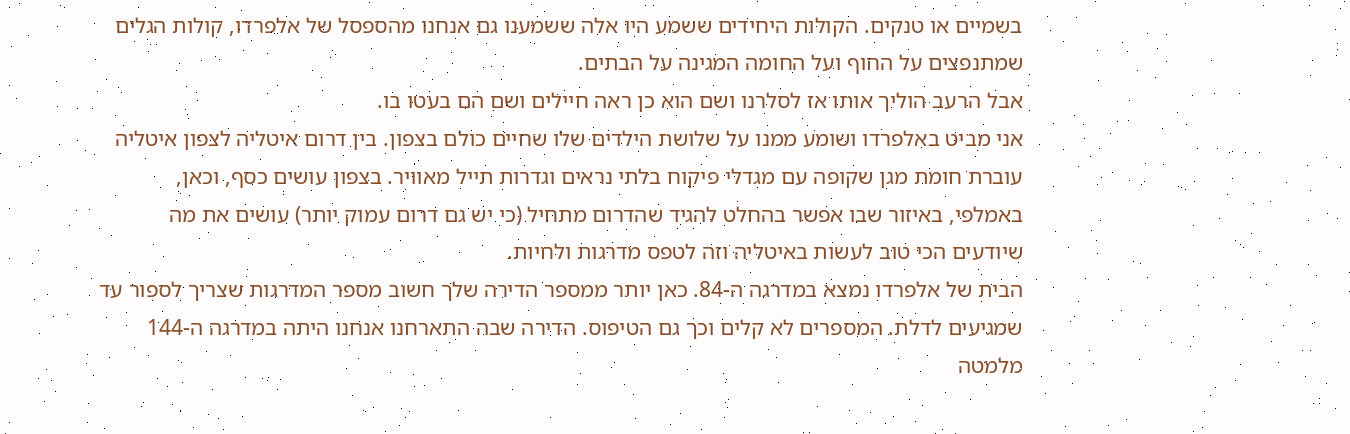בשמיים או טנקים. הקולות היחידים ששמע היו אלה ששמענו גם אנחנו מהספסל של אלפרדו, קולות הגלים שמתנפצים על החוף ועל החומה המגינה על הבתים.
אבל הרעב הוליך אותו אז לסלרנו ושם הוא כן ראה חיילים ושם הם בעטו בו.
אני מביט באלפרדו ושומע ממנו על שלושת הילדים שלו שחיים כולם בצפון. בין דרום איטליה לצפון איטליה עוברת חומת מגן שקופה עם מגדלי פיקוח בלתי נראים וגדרות תייל מאוויר. בצפון עושים כסף, וכאן, באמלפי, באיזור שבו אפשר בהחלט להגיד שהדרום מתחיל (כי יש גם דרום עמוק יותר) עושים את מה שיודעים הכי טוב לעשות באיטליה וזה לטפס מדרגות ולחיות.
הבית של אלפרדו נמצא במדרגה ה-84. כאן יותר ממספר הדירה שלך חשוב מספר המדרגות שצריך לספור עד שמגיעים לדלת. המספרים לא קלים וכך גם הטיפוס. הדירה שבה התארחנו אנחנו היתה במדרגה ה-144 מלמטה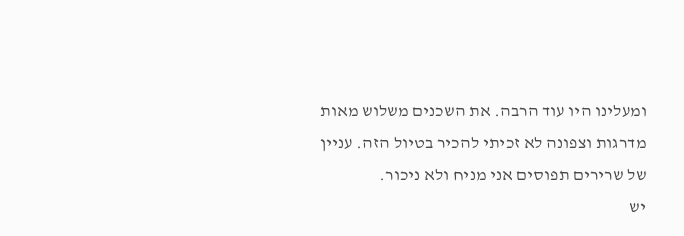ומעלינו היו עוד הרבה. את השכנים משלוש מאות מדרגות וצפונה לא זכיתי להכיר בטיול הזה. עניין של שרירים תפוסים אני מניח ולא ניכור.
יש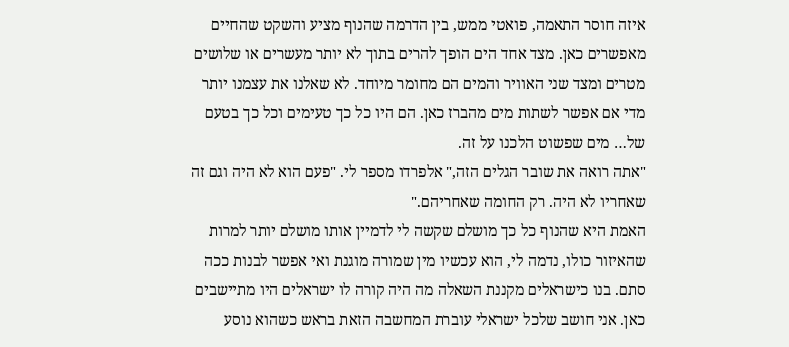איזה חוסר התאמה, פואטי ממש, בין הדרמה שהנוף מציע והשקט שהחיים מאפשרים כאן. מצד אחד הים הופך להרים בתוך לא יותר מעשרים או שלושים מטרים ומצד שני האוויר והמים הם מחומר מיוחד. לא שאלנו את עצמנו יותר מדי אם אפשר לשתות מים מהברז כאן. הם היו כל כך טעימים וכל כך בטעם של… מים שפשוט הלכנו על זה.
"אתה רואה את שובר הגלים הזה," אלפרדו מספר לי. "פעם הוא לא היה וגם זה שאחריו לא היה. רק החומה שאחריהם."
האמת היא שהנוף כל כך מושלם שקשה לי לדמיין אותו מושלם יותר למרות שהאיזור כולו, נדמה לי, הוא עכשיו מין שמורה מוגנת ואי אפשר לבנות ככה סתם. בנו כישראלים מקננת השאלה מה היה קורה לו ישראלים היו מתיישבים כאן. אני חושב שלכל ישראלי עוברת המחשבה הזאת בראש כשהוא נוסע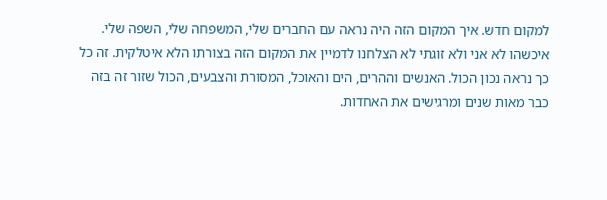למקום חדש. איך המקום הזה היה נראה עם החברים שלי, המשפחה שלי, השפה שלי.
איכשהו לא אני ולא זוגתי לא הצלחנו לדמיין את המקום הזה בצורתו הלא איטלקית. זה כל כך נראה נכון הכול. האנשים וההרים, הים והאוכל, המסורת והצבעים, הכול שזור זה בזה כבר מאות שנים ומרגישים את האחדות.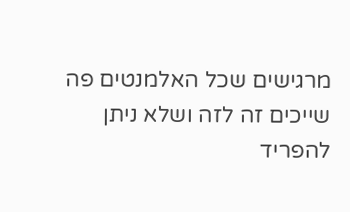מרגישים שכל האלמנטים פה שייכים זה לזה ושלא ניתן להפריד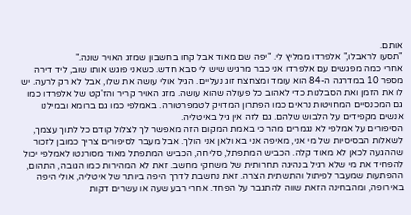אותם.
"תסעו לראבלו," אלפרדו ממליץ לי. "יפה שם מאוד אבל קחו בחשבון שמזג האויר שונה."
אחרי כמה מפגשים עם אלפרדו אני כבר מרגיש שיש לי סבא חדש. כשאני פוגש אותו שוב, ליד דירה מספר 10 במדרגה ה-84 הוא עומד ומצחצח זוג נעליים. הגיל אולי עושה את שלו, אבל לא רק לרעה. יש לו את הזמן ואת הסבלנות כדי לאהוב כל פעולה שהוא עושה. מזג האויר קריר והז'קט של אלפרדו כמו גם המכנסיים המחויטות נראים כמו הפתרון המדויק לטמפרטורה. באמלפי כמו גם ברומא ובמילנו אנשים מקפידים על הלבוש שלהם. גם לזה אין גיל באיטליה.
הסיפורים על אמלפי לא נגמרים מהר כי באמת המקום הזה מאפשר לך לצלול קודם כל לתוך עצמך, לשאלות הבסיסיות של מי אני, מאיפה אני בא ולאן אני הולך. אבל מעבר לסיפורים צריך כמובן לזכור שההגעה לכאן לא מאוד קלה. הכביש המתפתל, סליחה, הכביש המתפתל מאוד מסורנטו לאמלפי יכול להפחיד את מי שלא רגיל בנהיגה תחרותית של משחקי מחשב. זאת לא המהירות כמו הגובה, התהום, ההפתעות שמעבר לפיתול והתשתית הצרה. זאת נחשבת לדרך היפה ביותר של איטליה, אולי היפה באירופה, ומהבחינה הזאת שווה להתגבר על הפחד. אחרי רבע שעה או עשרים דקות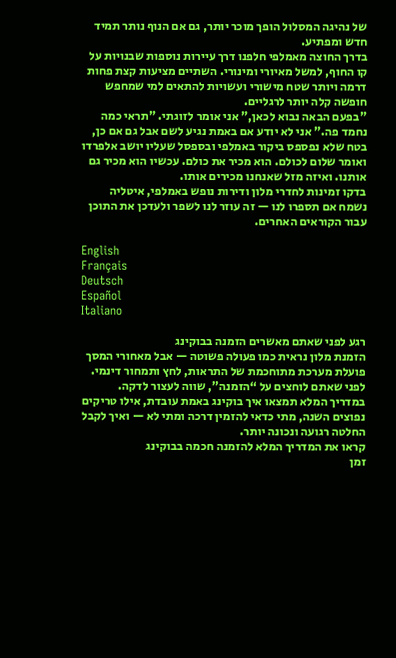של נהיגה המסלול הופך מוכר יותר, גם אם הנוף נותר תמיד חדש ומפתיע.
בדרך החוצה מאמלפי חלפנו דרך עיירות נוספות שבנויות על קו החוף, למשל מאיורי ומינורי. השתיים מציעות קצת פחות דרמה ויותר שטח מישורי ועשויות להתאים למי שמחפש חופשה קלה יותר לרגליים.
"בפעם הבאה נבוא לכאן," אני אומר לזוגתי. "תראי כמה נחמד פה." אני לא יודע אם באמת נגיע לשם אבל גם אם כן, בטח שלא נפספס ביקור באמלפי ובספסל שעליו יושב אלפרדו ואומר שלום לכולם. הוא מכיר את כולם. עכשיו הוא מכיר גם אותנו. ואיזה מזל שאנחנו מכירים אותו.
בדקו זמינות לחדרי מלון ודירות נופש באמלפי, איטליה
נשמח אם תספרו לנו — זה עוזר לנו לשפר ולעדכן את התוכן עבור הקוראים האחרים.

English
Français
Deutsch
Español
Italiano

רגע לפני שאתם מאשרים הזמנה בבוקינג
הזמנת מלון נראית כמו פעולה פשוטה — אבל מאחורי המסך פועלת מערכת מתוחכמת של התראות, לחץ ותמחור דינמי. לפני שאתם לוחצים על “הזמנה”, שווה לעצור לדקה.
במדריך המלא תמצאו איך בוקינג באמת עובדת, אילו טריקים נפוצים השנה, מתי כדאי להזמין דרכה ומתי לא — ואיך לקבל החלטה רגועה ונכונה יותר.
קראו את המדריך המלא להזמנה חכמה בבוקינג
זמן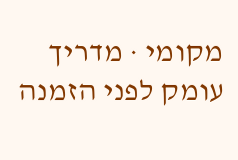מקומי · מדריך עומק לפני הזמנה